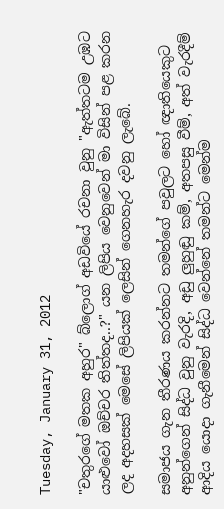Tuesday, January 31, 2012

"චතුරගේ මතක අහුර" බ්ලොග් අඩවියේ රචනා වුනු "ඇත්තටම උඹට යාළුවෝ ඔච්චර තිත්තද..?" යන ලිපිය වෙනුවෙන් මා විසින් පළ කරන ලද අදහසක් මෙසේ ලිපියක් ලෙසින් ගෙනහැර දවනු ලැබේ.

සමාජය ගැන තීරණය කරන්නට තමන්ගේ පවුලට හෝ ඥාතියෙකුට අනුන්ගෙන් සිද්ධ වුනු වැරදි, අඩු ලුහුඬු කම්, අතපසු වීම්, අත් වැරදීම් ආදිය යොදා ගැනීමෙන් සිද්ධ වෙන්නේ තමන්ට මෙන්ම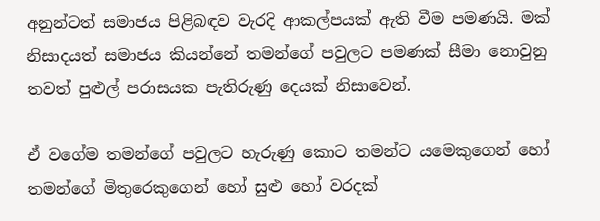අනුන්ටත් සමාජය පිළිබඳව වැරදි ආකල්පයක් ඇති වීම පමණයි. මක් නිසාදයත් සමාජය කියන්නේ තමන්ගේ පවුලට පමණක් සීමා නොවුනු තවත් පුළුල් පරාසයක පැතිරුණු දෙයක් නිසාවෙන්.

ඒ වගේම තමන්ගේ පවුලට හැරුණු කොට තමන්ට යමෙකුගෙන් හෝ තමන්ගේ මිතුරෙකුගෙන් හෝ සුළු හෝ වරදක්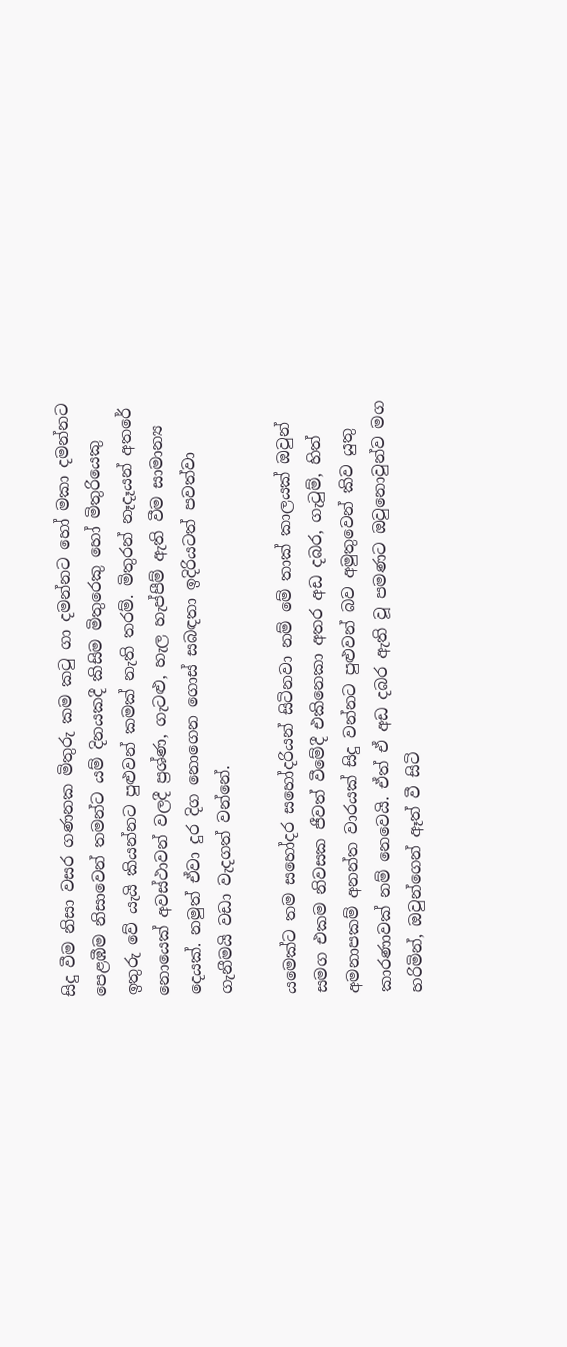සිදු වීම නිසා වසර ගණනක මිතුරු කම කටු ගා දමන්නට හෝ මකා දමන්නට පෙළඹීම නිසාවෙන් තමන්ට යම් දිනයකදී කිසිම මිතුරෙකු හෝ මිතුරියෙකු ඉතුරු වේ යැයි කියන්නට පුළුවන් කමක් නැති තරම්. මිතුරන් නෑදෑයන් අතරේ නොයෙක් අවස්ථාවන් වලදී ප්‍රශ්ණ, ගැටළු, හැල හැප්පීම් ඇති වීම සාමාන්‍ය දෙයක්. නමුත් ඒවා දුර දිග නොගෙන ගොස් සබඳතා ඉදිරියටත් පවත්වා ගැනීමයි වඩා වැදගත් වන්නේ.

යමෙක්ට තම සහෝදර සහෝදරියන් සිටිනවා නම් මේ තාක් කාලයක් ඔවුන් සමග එකම නිවසක ජීවත් වීමේදී එකිනෙකා අතර අඩ දබර, ගැටුම්, හිත් අමනාපකම් අනන්ත වාරයක් සිදු වන්නට පුළුවන් බව අමුතුවෙන් කිව යුතු කාරණාවක් නම් නෙවෙයි. ඒත් ඒ අඩ දබර ඇති වූ පමණට ඔවුනොවුන්ව මග හරිමින්, ඔවුන්ගෙන් ඈත් වී සිටි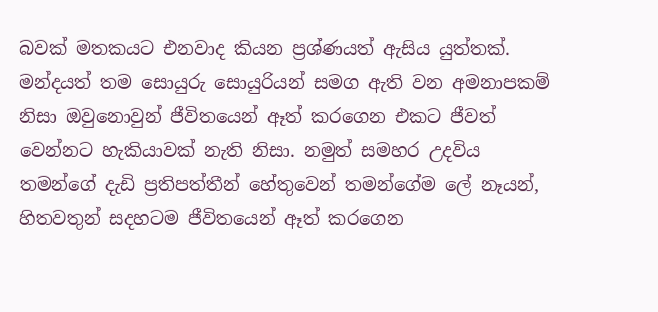බවක් මතකයට එනවාද කියන ප්‍රශ්ණයත් ඇසිය යුත්තක්. මන්දයත් තම සොයුරු සොයුරියන් සමග ඇති වන අමනාපකම් නිසා ඔවුනොවුන් ජීවිතයෙන් ඈත් කරගෙන එකට ජීවත් වෙන්නට හැකියාවක් නැති නිසා. නමුත් සමහර උදවිය තමන්ගේ දැඩි ප්‍රතිපත්තීන් හේතුවෙන් තමන්ගේම ලේ නෑයන්, හිතවතුන් සදහටම ජීවිතයෙන් ඈත් කරගෙන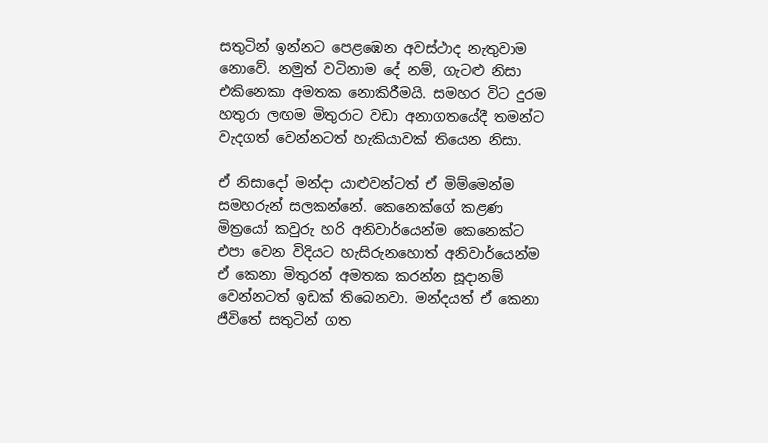සතුටින් ඉන්නට පෙළඹෙන අවස්ථාද නැතුවාම නොවේ. නමුත් වටිනාම දේ නම්, ගැටළු නිසා එකිනෙකා අමතක නොකිරීමයි. සමහර විට දුරම හතුරා ලඟම මිතුරාට වඩා අනාගතයේදී තමන්ට වැදගත් වෙන්නටත් හැකියාවක් තියෙන නිසා.

ඒ නිසාදෝ මන්දා යාළුවන්ටත් ඒ මිම්මෙන්ම සමහරුන් සලකන්නේ. කෙනෙක්ගේ කළණ මිත්‍රයෝ කවුරු හරි අනිවාර්යෙන්ම කෙනෙක්ට එපා වෙන විදියට හැසිරුනහොත් අනිවාර්යෙන්ම ඒ කෙනා මිතුරන් අමතක කරන්න සූදානම් වෙන්නටත් ඉඩක් තිබෙනවා. මන්දයත් ඒ කෙනා ජීවිතේ සතුටින් ගත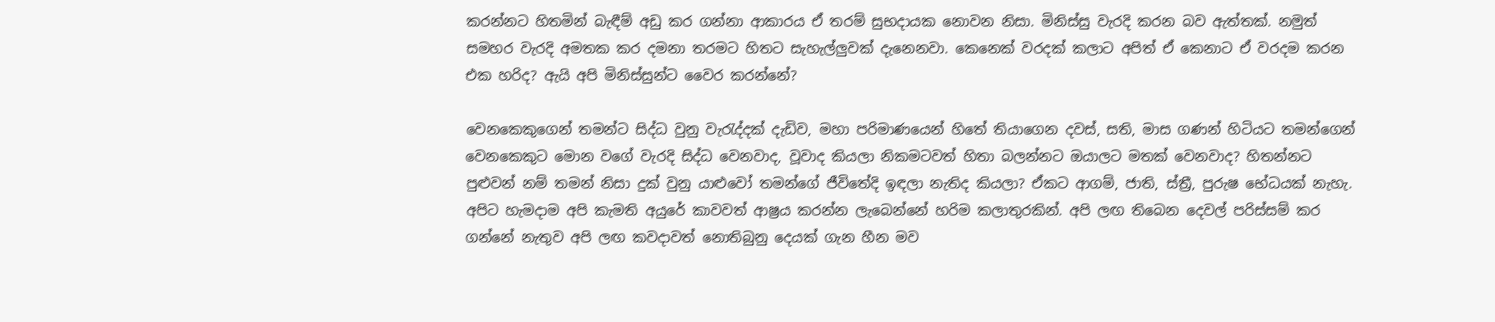කරන්නට හිතමින් බැඳීම් අඩු කර ගන්නා ආකාරය ඒ තරම් සුභදායක නොවන නිසා. මිනිස්සු වැරදි කරන බව ඇත්තක්. නමුත් සමහර වැරදි අමතක කර දමනා තරමට හිතට සැහැල්ලුවක් දැනෙනවා. කෙනෙක් වරදක් කලාට අපිත් ඒ කෙනාට ඒ වරදම කරන එක හරිද? ඇයි අපි මිනිස්සුන්ට වෛර කරන්නේ?

වෙනකෙකුගෙන් තමන්ට සිද්ධ වුනු වැරැද්දක් දැඩිව, මහා පරිමාණයෙන් හිතේ තියාගෙන දවස්, සති, මාස ගණන් හිටියට තමන්ගෙන් වෙනකෙකුට මොන වගේ වැරදි සිද්ධ වෙනවාද, වූවාද කියලා නිකමටවත් හිතා බලන්නට ඔයාලට මතක් වෙනවාද? හිතන්නට පුළුවන් නම් තමන් නිසා දුක් වුනු යාළුවෝ තමන්ගේ ජීවිතේදි ඉඳලා නැතිද කියලා? ඒකට ආගම්, ජාති, ස්ත්‍රී, පුරුෂ භේධයක් නැහැ. අපිට හැමදාම අපි කැමති අයුරේ කාවවත් ආෂ්‍රය කරන්න ලැබෙන්නේ හරිම කලාතුරකින්. අපි ලඟ තිබෙන දෙවල් පරිස්සම් කර ගන්නේ නැතුව අපි ලඟ කවදාවත් නොතිබුනු දෙයක් ගැන හීන මව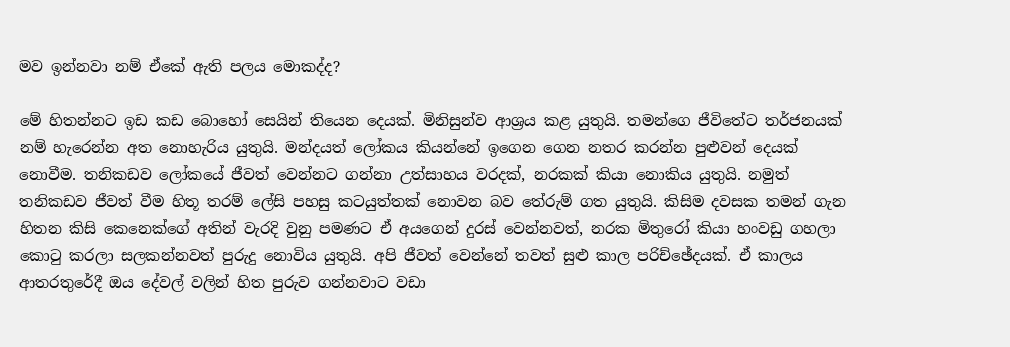මව ඉන්නවා නම් ඒකේ ඇති පලය මොකද්ද?

මේ හිතන්නට ඉඩ කඩ බොහෝ සෙයින් තියෙන දෙයක්. මිනිසුන්ව ආශ්‍රය කළ යුතුයි. තමන්ගෙ ජීවිතේට තර්ජනයක් නම් හැරෙන්න අත නොහැරිය යුතුයි. මන්දයත් ලෝකය කියන්නේ ඉගෙන ගෙන නතර කරන්න පුළුවන් දෙයක් නොවීම. තනිකඩව ලෝකයේ ජීවත් වෙන්නට ගන්නා උත්සාහය වරදක්, නරකක් කියා නොකිය යුතුයි. නමුත් තනිකඩව ජීවත් වීම හිතූ තරම් ලේසි පහසු කටයුත්තක් නොවන බව තේරුම් ගත යුතුයි. කිසිම දවසක තමන් ගැන හිතන කිසි කෙනෙක්ගේ අතින් වැරදි වුනු පමණට ඒ අයගෙන් දුරස් වෙන්නවත්, නරක මිතුරෝ කියා හංවඩු ගහලා කොටු කරලා සලකන්නවත් පුරුදු නොවිය යුතුයි. අපි ජීවත් වෙන්නේ තවත් සුළු කාල පරිච්ඡේදයක්. ඒ කාලය ආතරතුරේදී ඔය දේවල් වලින් හිත පුරුව ගන්නවාට වඩා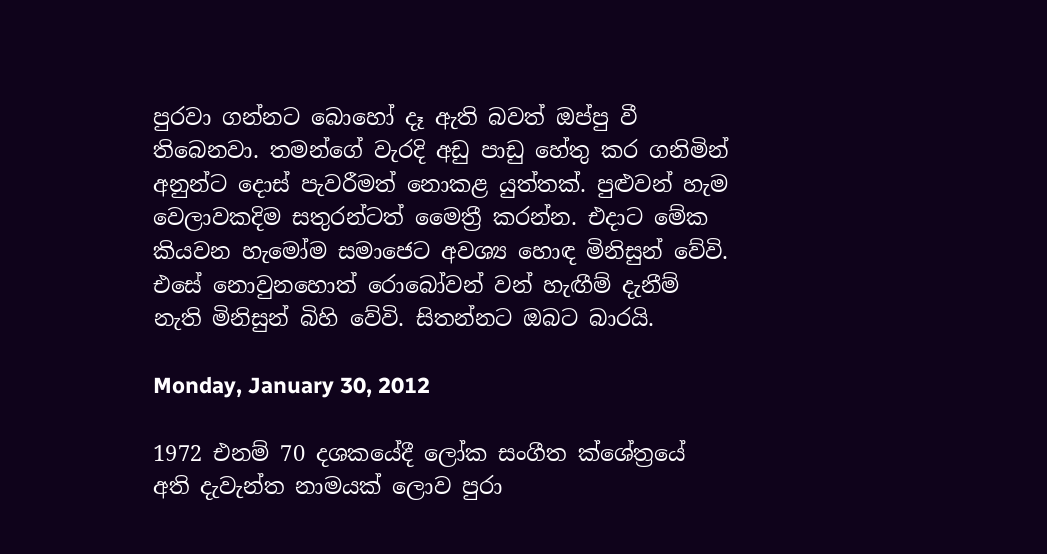පුරවා ගන්නට බොහෝ දෑ ඇති බවත් ඔප්පු වී තිබෙනවා. තමන්ගේ වැරදි අඩු පාඩු හේතු කර ගනිමින් අනුන්ට දොස් පැවරීමත් නොකළ යුත්තක්. පුළුවන් හැම වෙලාවකදිම සතුරන්ටත් මෛත්‍රී කරන්න. එදාට මේක කියවන හැමෝම සමාජෙට අවශ්‍ය හොඳ මිනිසුන් වේවි. එසේ නොවුනහොත් රොබෝවන් වන් හැඟීම් දැනීම් නැති මිනිසුන් බිහි වේවි. සිතන්නට ඔබට බාරයි.

Monday, January 30, 2012

1972 එනම් 70 දශකයේදී ලෝක සංගීත ක්ශේත්‍රයේ අති දැවැන්ත නාමයක් ලොව පුරා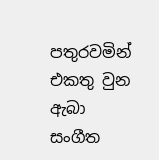පතුරවමින් එකතු වුන ඇබා සංගීත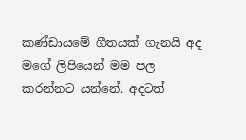කණ්ඩායමේ ගීතයක් ගැනයි අද මගේ ලිපියෙන් මම පල කරන්නට යන්නේ. අදටත්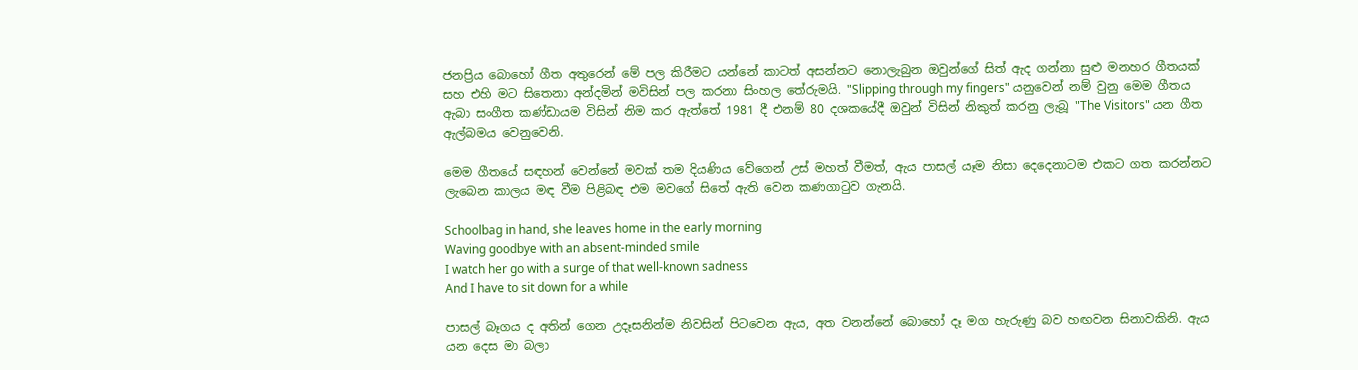ජනප්‍රිය බොහෝ ගීත අතුරෙන් මේ පල කිරීමට යන්නේ කාටත් අසන්නට නොලැබුන ඔවුන්ගේ සිත් ඇද ගන්නා සුළු මනහර ගීතයක් සහ එහි මට සිතෙනා අන්දමින් මවිසින් පල කරනා සිංහල තේරුමයි. "Slipping through my fingers" යනුවෙන් නම් වුනු මෙම ගීතය ඇබා සංගීත කණ්ඩායම විසින් නිම කර ඇත්තේ 1981 දී එනම් 80 දශකයේදී ඔවුන් විසින් නිකුත් කරනු ලැබූ "The Visitors" යන ගීත ඇල්බමය වෙනුවෙනි.

මෙම ගීතයේ සඳහන් වෙන්නේ මවක් තම දියණිය වේගෙන් උස් මහත් වීමත්, ඇය පාසල් යෑම නිසා දෙදෙනාටම එකට ගත කරන්නට ලැබෙන කාලය මඳ වීම පිළිබඳ එම මවගේ සිතේ ඇති වෙන කණගාටුව ගැනයි.

Schoolbag in hand, she leaves home in the early morning
Waving goodbye with an absent-minded smile
I watch her go with a surge of that well-known sadness
And I have to sit down for a while

පාසල් බෑගය ද අතින් ගෙන උදෑසනින්ම නිවසින් පිටවෙන ඇය, අත වනන්නේ බොහෝ දෑ මග හැරුණු බව හඟවන සිනාවකිනි. ඇය යන දෙස මා බලා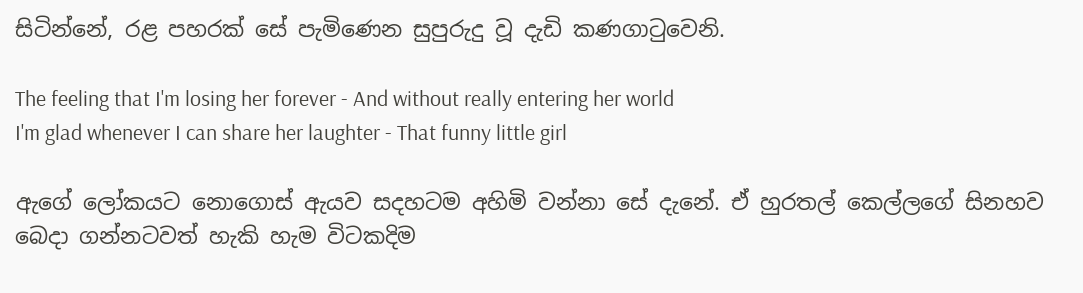සිටින්නේ, රළ පහරක් සේ පැමිණෙන සුපුරුදු වූ දැඩි කණගාටුවෙනි.

The feeling that I'm losing her forever - And without really entering her world
I'm glad whenever I can share her laughter - That funny little girl

ඇගේ ලෝකයට නොගොස් ඇයව සදහටම අහිමි වන්නා සේ දැනේ. ඒ හුරතල් කෙල්ලගේ සිනහව බෙදා ගන්නටවත් හැකි හැම විටකදිම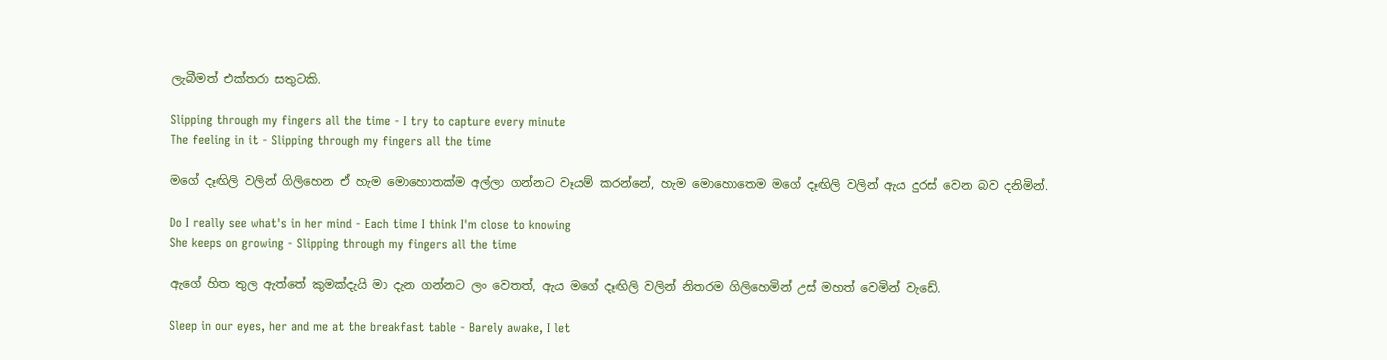ලැබීමත් එක්තරා සතුටකි.

Slipping through my fingers all the time - I try to capture every minute
The feeling in it - Slipping through my fingers all the time

මගේ දෑඟිලි වලින් ගිලිහෙන ඒ හැම මොහොතක්ම අල්ලා ගන්නට වෑයම් කරන්නේ, හැම මොහොතෙම මගේ දෑඟිලි වලින් ඇය දුරස් වෙන බව දනිමින්.

Do I really see what's in her mind - Each time I think I'm close to knowing
She keeps on growing - Slipping through my fingers all the time

ඇගේ හිත තුල ඇත්තේ කුමක්දැයි මා දැන ගන්නට ලං වෙතත්, ඇය මගේ දෑඟිලි වලින් නිතරම ගිලිහෙමින් උස් මහත් වෙමින් වැඩේ.

Sleep in our eyes, her and me at the breakfast table - Barely awake, I let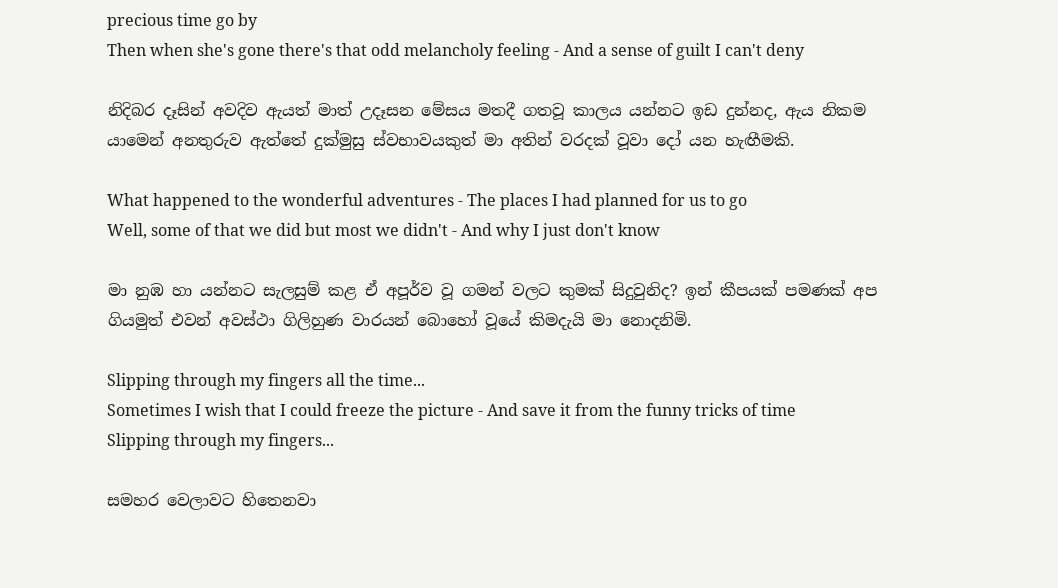precious time go by
Then when she's gone there's that odd melancholy feeling - And a sense of guilt I can't deny

නිදිබර දෑසින් අවදිව ඇයත් මාත් උදෑසන මේසය මතදී ගතවූ කාලය යන්නට ඉඩ දුන්නද, ඇය නිකම යාමෙන් අනතුරුව ඇත්තේ දුක්මුසු ස්වභාවයකුත් මා අතින් වරදක් වූවා දෝ යන හැඟීමකි.

What happened to the wonderful adventures - The places I had planned for us to go
Well, some of that we did but most we didn't - And why I just don't know

මා නුඹ හා යන්නට සැලසුම් කළ ඒ අපූර්ව වූ ගමන් වලට කුමක් සිදුවුනිද? ඉන් කීපයක් පමණක් අප ගියමුත් එවන් අවස්ථා ගිලිහුණ වාරයන් බොහෝ වූයේ කිමදැයි මා නොදනිමි.

Slipping through my fingers all the time...
Sometimes I wish that I could freeze the picture - And save it from the funny tricks of time
Slipping through my fingers...

සමහර වෙලාවට හිතෙනවා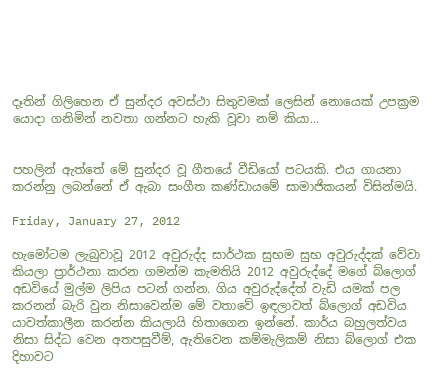දෑතින් ගිලිහෙන ඒ සුන්දර අවස්ථා සිතුවමක් ලෙසින් නොයෙක් උපක්‍රම යොදා ගනිමින් නවතා ගන්නට හැකි වූවා නම් කියා...


පහලින් ඇත්තේ මේ සුන්දර වූ ගීතයේ වීඩියෝ පටයකි. එය ගායනා කරන්නු ලබන්නේ ඒ ඇබා සංගීත කණ්ඩායමේ සාමාජිකයන් විසින්මයි.

Friday, January 27, 2012

හැමෝටම ලැබුවාවූ 2012 අවුරුද්ද සාර්ථක සුභම සුභ අවුරුද්දක් වේවා කියලා ප්‍රාර්ථනා කරන ගමන්ම කැමතියි 2012 අවුරුද්දේ මගේ බ්ලොග් අඩවියේ මුල්ම ලිපිය පටන් ගන්න. ගිය අවුරුද්දේත් වැඩි යමක් පල කරනන් බැරි වුන නිසාවෙන්ම මේ වතාවේ ඉඳලාවත් බ්ලොග් අඩවිය යාවත්කාලීන කරන්න කියලායි හිතාගෙන ඉන්නේ. කාර්ය බහුලත්වය නිසා සිද්ධ වෙන අතපසුවීම්, ඇතිවෙන කම්මැලිකම් නිසා බ්ලොග් එක දිහාවට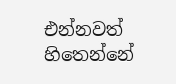එන්නවත් හිතෙන්නේ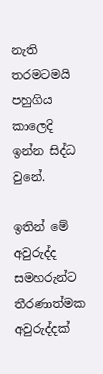නැති තරමටමයි පහුගිය කාලෙදි ඉන්න සිද්ධ වුනේ.

ඉතින් මේ අවුරුද්ද සමහරුන්ට තීරණාත්මක අවුරුද්දක්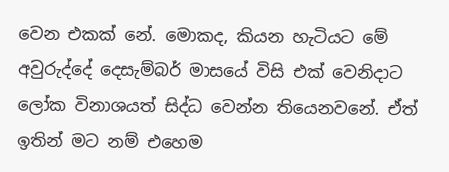වෙන එකක් නේ. මොකද, කියන හැටියට මේ අවුරුද්දේ දෙසැම්බර් මාසයේ විසි එක් වෙනිදාට ලෝක විනාශයත් සිද්ධ වෙන්න තියෙනවනේ. ඒත් ඉතින් මට නම් එහෙම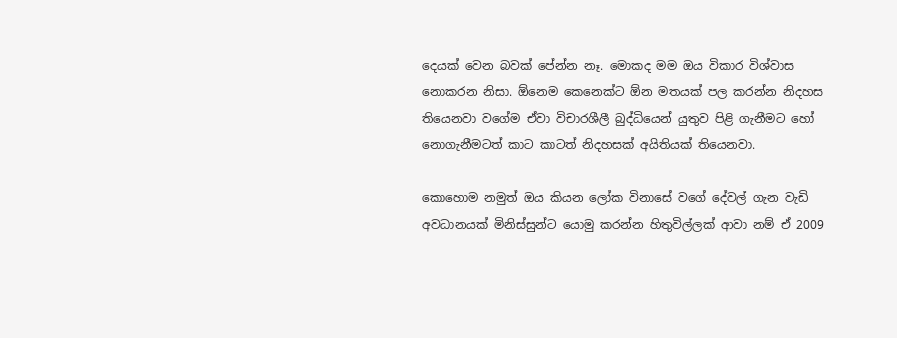දෙයක් වෙන බවක් පේන්න නෑ. මොකද මම ඔය විකාර විශ්වාස නොකරන නිසා. ඕනෙම කෙනෙක්ට ඕන මතයක් පල කරන්න නිදහස තියෙනවා වගේම ඒවා විචාරශීලී බුද්ධියෙන් යුතුව පිළි ගැනීමට හෝ නොගැනීමටත් කාට කාටත් නිදහසක් අයිතියක් තියෙනවා.

කොහොම නමුත් ඔය කියන ලෝක විනාසේ වගේ දේවල් ගැන වැඩි අවධානයක් මිනිස්සුන්ට යොමු කරන්න හිතුවිල්ලක් ආවා නම් ඒ 2009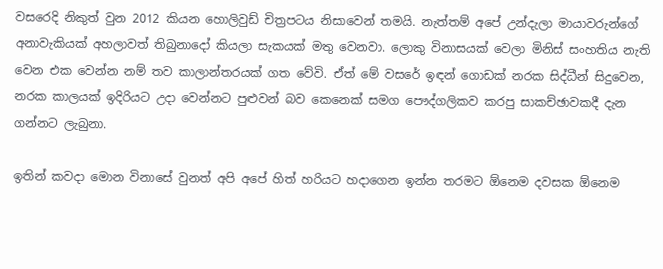වසරෙදි නිකුත් වුන 2012 කියන හොලිවුඩ් චිත්‍රපටය නිසාවෙන් තමයි. නැත්තම් අපේ උන්දැලා මායාවරුන්ගේ අනාවැකියක් අහලාවත් තිබුනාදෝ කියලා සැකයක් මතු වෙනවා. ලොකු විනාසයක් වෙලා මිනිස් සංහතිය නැති වෙන එක වෙන්න නම් තව කාලාන්තරයක් ගත වේවි. ඒත් මේ වසරේ ඉඳන් ගොඩක් නරක සිද්ධීන් සිදුවෙන, නරක කාලයක් ඉදිරියට උදා වෙන්නට පුළුවන් බව කෙනෙක් සමග පෞද්ගලිකව කරපු සාකච්ඡාවකදී දැන ගන්නට ලැබුනා.

ඉතින් කවදා මොන විනාසේ වුනත් අපි අපේ හිත් හරියට හදාගෙන ඉන්න තරමට ඕනෙම දවසක ඕනෙම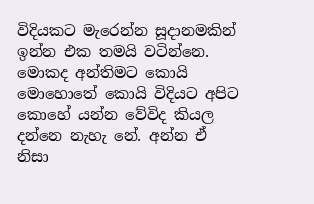විදියකට මැරෙන්න සූදානමකින් ඉන්න එක තමයි වටින්නෙ. මොකද අන්තිමට කොයි මොහොතේ කොයි විදියට අපිට කොහේ යන්න වේවිද කියල දන්නෙ නැහැ නේ. අන්න ඒ නිසා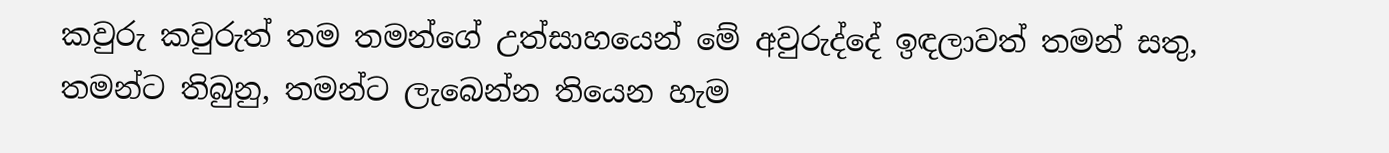කවුරු කවුරුත් තම තමන්ගේ උත්සාහයෙන් මේ අවුරුද්දේ ඉඳලාවත් තමන් සතු, තමන්ට තිබුනු, තමන්ට ලැබෙන්න තියෙන හැම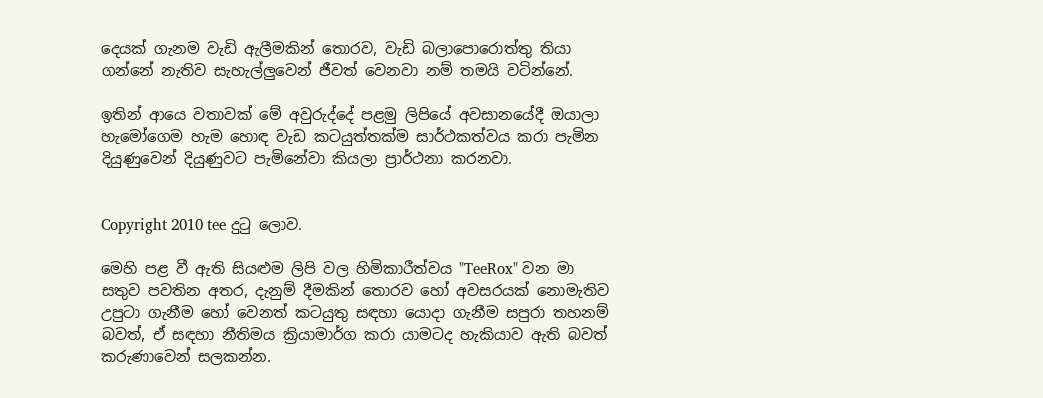දෙයක් ගැනම වැඩි ඇලීමකින් තොරව, වැඩි බලාපොරොත්තු තියා ගන්නේ නැතිව සැහැල්ලුවෙන් ජීවත් වෙනවා නම් තමයි වටින්නේ.

ඉතින් ආයෙ වතාවක් මේ අවුරුද්දේ පළමු ලිපියේ අවසානයේදී ඔයාලා හැමෝගෙම හැම හොඳ වැඩ කටයුත්තක්ම සාර්ථකත්වය කරා පැමින දියුණුවෙන් දියුණුවට පැමිනේවා කියලා ප්‍රාර්ථනා කරනවා.


Copyright 2010 tee දුටු ලොව.

මෙහි පළ වී ඇති සියළුම ලිපි වල හිමිකාරීත්වය "TeeRox" වන මා සතුව පවතින අතර, දැනුම් දීමකින් තොරව හෝ අවසරයක් නොමැතිව උපුටා ගැනීම හෝ වෙනත් කටයුතු සඳහා යොදා ගැනීම සපුරා තහනම් බවත්, ඒ සඳහා නීතිමය ක්‍රියාමාර්ග කරා යාමටද හැකියාව ඇති බවත් කරුණාවෙන් සලකන්න.